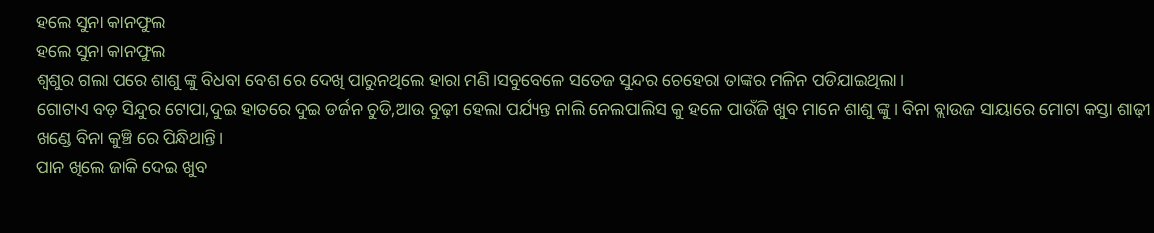ହଲେ ସୁନା କାନଫୁଲ
ହଲେ ସୁନା କାନଫୁଲ
ଶ୍ବଶୁର ଗଲା ପରେ ଶାଶୁ ଙ୍କୁ ବିଧବା ବେଶ ରେ ଦେଖି ପାରୁନଥିଲେ ହାରା ମଣି।ସବୁବେଳେ ସତେଜ ସୁନ୍ଦର ଚେହେରା ତାଙ୍କର ମଳିନ ପଡିଯାଇଥିଲା।
ଗୋଟାଏ ବଡ଼ ସିନ୍ଦୁର ଟୋପା,ଦୁଇ ହାତରେ ଦୁଇ ଡର୍ଜନ ଚୁଡି,ଆଉ ବୁଢ଼ୀ ହେଲା ପର୍ଯ୍ୟନ୍ତ ନାଲି ନେଲପାଲିସ କୁ ହଳେ ପାଉଁଜି ଖୁବ ମାନେ ଶାଶୁ ଙ୍କୁ। ବିନା ବ୍ଲାଉଜ ସାୟାରେ ମୋଟା କସ୍ତା ଶାଢ଼ୀ ଖଣ୍ଡେ ବିନା କୁଞ୍ଚି ରେ ପିନ୍ଧିଥାନ୍ତି।
ପାନ ଖିଲେ ଜାକି ଦେଇ ଖୁବ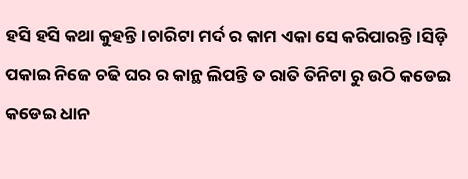ହସି ହସି କଥା କୁହନ୍ତି।ଚାରିଟା ମର୍ଦ ର କାମ ଏକା ସେ କରିପାରନ୍ତି।ସିଡ଼ି ପକାଇ ନିଜେ ଚଢି ଘର ର କାନ୍ଥ ଲିପନ୍ତି ତ ରାତି ତିନିଟା ରୁ ଉଠି କଡେଇ କଡେଇ ଧାନ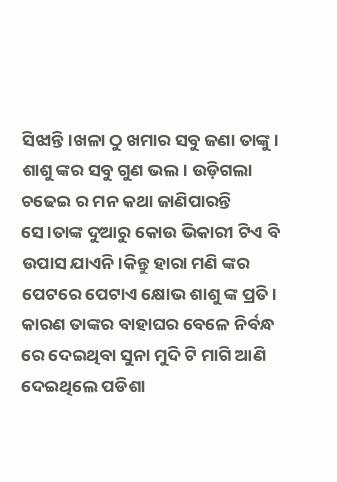ସିଝାନ୍ତି।ଖଳା ଠୁ ଖମାର ସବୁ ଜଣା ତାଙ୍କୁ।
ଶାଶୁ ଙ୍କର ସବୁ ଗୁଣ ଭଲ। ଉଡ଼ିଗଲା ଚଢେଇ ର ମନ କଥା ଜାଣିପାରନ୍ତି ସେ।ତାଙ୍କ ଦୁଆରୁ କୋଉ ଭିକାରୀ ଟିଏ ବି ଉପାସ ଯାଏନି।କିନ୍ତୁ ହାରା ମଣି ଙ୍କର ପେଟରେ ପେଟାଏ କ୍ଷୋଭ ଶାଶୁ ଙ୍କ ପ୍ରତି।
କାରଣ ତାଙ୍କର ବାହାଘର ବେଳେ ନିର୍ବନ୍ଧ ରେ ଦେଇଥିବା ସୁନା ମୁଦି ଟି ମାଗି ଆଣି ଦେଇଥିଲେ ପଡିଶା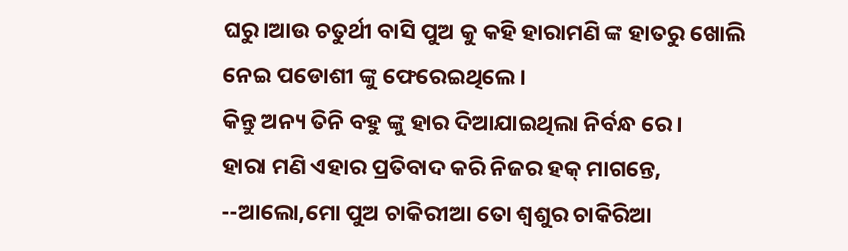ଘରୁ।ଆଉ ଚତୁର୍ଥୀ ବାସି ପୁଅ କୁ କହି ହାରାମଣି ଙ୍କ ହାତରୁ ଖୋଲି ନେଇ ପଡୋଶୀ ଙ୍କୁ ଫେରେଇଥିଲେ।
କିନ୍ତୁ ଅନ୍ୟ ତିନି ବହୁ ଙ୍କୁ ହାର ଦିଆଯାଇଥିଲା ନିର୍ବନ୍ଧ ରେ।
ହାରା ମଣି ଏହାର ପ୍ରତିବାଦ କରି ନିଜର ହକ୍ ମାଗନ୍ତେ,
--ଆଲୋ,ମୋ ପୁଅ ଚାକିରୀଆ ତୋ ଶ୍ବଶୁର ଚାକିରିଆ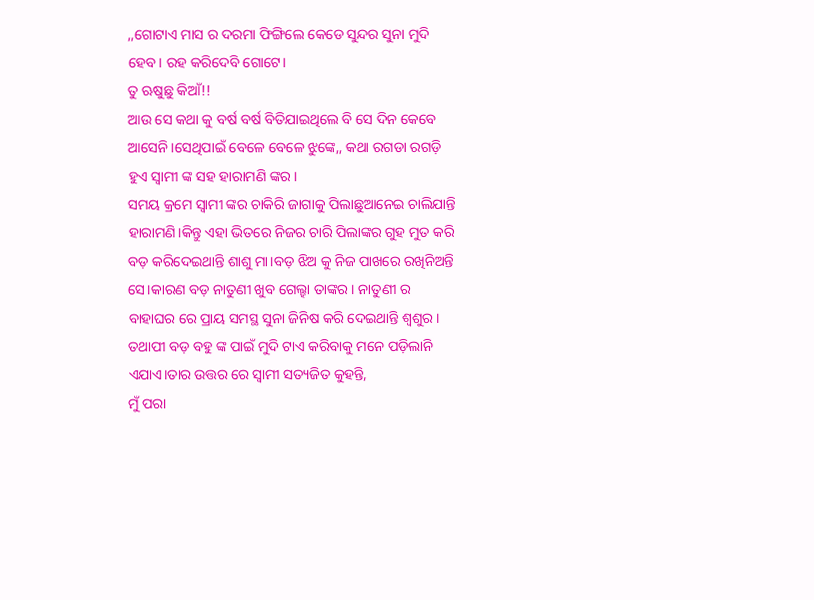,,ଗୋଟାଏ ମାସ ର ଦରମା ଫିଙ୍ଗିଲେ କେଡେ ସୁନ୍ଦର ସୁନା ମୁଦି ହେବ। ରହ କରିଦେବି ଗୋଟେ।
ତୁ ଋଷୁଛୁ କିଆଁ!!
ଆଉ ସେ କଥା କୁ ବର୍ଷ ବର୍ଷ ବିତିଯାଇଥିଲେ ବି ସେ ଦିନ କେବେ ଆସେନି।ସେଥିପାଇଁ ବେଳେ ବେଳେ ଝୁଙ୍କେ,, କଥା ରଗଡା ରଗଡ଼ି ହୁଏ ସ୍ୱାମୀ ଙ୍କ ସହ ହାରାମଣି ଙ୍କର।
ସମୟ କ୍ରମେ ସ୍ୱାମୀ ଙ୍କର ଚାକିରି ଜାଗାକୁ ପିଲାଛୁଆନେଇ ଚାଲିଯାନ୍ତି ହାରାମଣି।କିନ୍ତୁ ଏହା ଭିତରେ ନିଜର ଚାରି ପିଲାଙ୍କର ଗୁହ ମୁତ କରି ବଡ଼ କରିଦେଇଥାନ୍ତି ଶାଶୁ ମା।ବଡ଼ ଝିଅ କୁ ନିଜ ପାଖରେ ରଖିନିଅନ୍ତି ସେ।କାରଣ ବଡ଼ ନାତୁଣୀ ଖୁବ ଗେଲ୍ହା ତାଙ୍କର। ନାତୁଣୀ ର ବାହାଘର ରେ ପ୍ରାୟ ସମସ୍ଥ ସୁନା ଜିନିଷ କରି ଦେଇଥାନ୍ତି ଶ୍ବଶୁର।
ତଥାପୀ ବଡ଼ ବହୁ ଙ୍କ ପାଇଁ ମୁଦି ଟାଏ କରିବାକୁ ମନେ ପଡ଼ିଲାନି ଏଯାଏ।ତାର ଉତ୍ତର ରେ ସ୍ୱାମୀ ସତ୍ୟଜିତ କୁହନ୍ତି,
ମୁଁ ପରା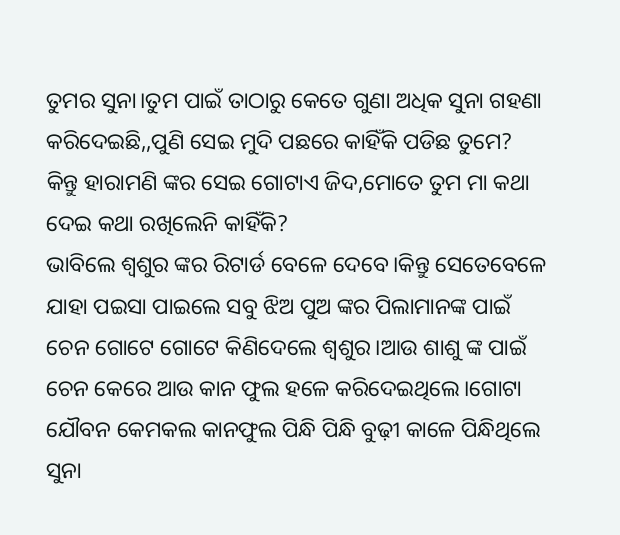ତୁମର ସୁନା।ତୁମ ପାଇଁ ତାଠାରୁ କେତେ ଗୁଣା ଅଧିକ ସୁନା ଗହଣା କରିଦେଇଛି,,ପୁଣି ସେଇ ମୁଦି ପଛରେ କାହିଁକି ପଡିଛ ତୁମେ?
କିନ୍ତୁ ହାରାମଣି ଙ୍କର ସେଇ ଗୋଟାଏ ଜିଦ,ମୋତେ ତୁମ ମା କଥା ଦେଇ କଥା ରଖିଲେନି କାହିଁକି?
ଭାବିଲେ ଶ୍ବଶୁର ଙ୍କର ରିଟାର୍ଡ ବେଳେ ଦେବେ।କିନ୍ତୁ ସେତେବେଳେ ଯାହା ପଇସା ପାଇଲେ ସବୁ ଝିଅ ପୁଅ ଙ୍କର ପିଲାମାନଙ୍କ ପାଇଁ ଚେନ ଗୋଟେ ଗୋଟେ କିଣିଦେଲେ ଶ୍ବଶୁର।ଆଉ ଶାଶୁ ଙ୍କ ପାଇଁ ଚେନ କେରେ ଆଉ କାନ ଫୁଲ ହଳେ କରିଦେଇଥିଲେ।ଗୋଟା ଯୌବନ କେମକଲ କାନଫୁଲ ପିନ୍ଧି ପିନ୍ଧି ବୁଢ଼ୀ କାଳେ ପିନ୍ଧିଥିଲେ ସୁନା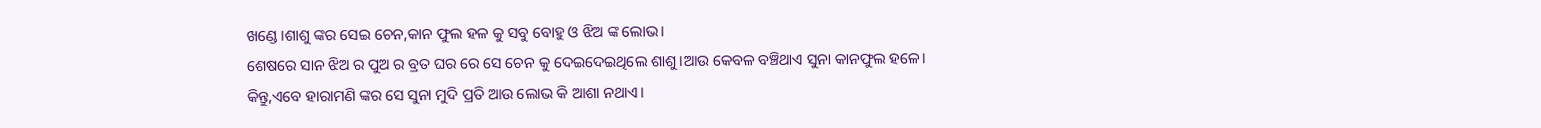ଖଣ୍ଡେ।ଶାଶୁ ଙ୍କର ସେଇ ଚେନ,କାନ ଫୁଲ ହଳ କୁ ସବୁ ବୋହୁ ଓ ଝିଅ ଙ୍କ ଲୋଭ।
ଶେଷରେ ସାନ ଝିଅ ର ପୁଅ ର ବ୍ରତ ଘର ରେ ସେ ଚେନ କୁ ଦେଇଦେଇଥିଲେ ଶାଶୁ।ଆଉ କେବଳ ବଞ୍ଚିଥାଏ ସୁନା କାନଫୁଲ ହଳେ।
କିନ୍ତୁ,ଏବେ ହାରାମଣି ଙ୍କର ସେ ସୁନା ମୁଦି ପ୍ରତି ଆଉ ଲୋଭ କି ଆଶା ନଥାଏ।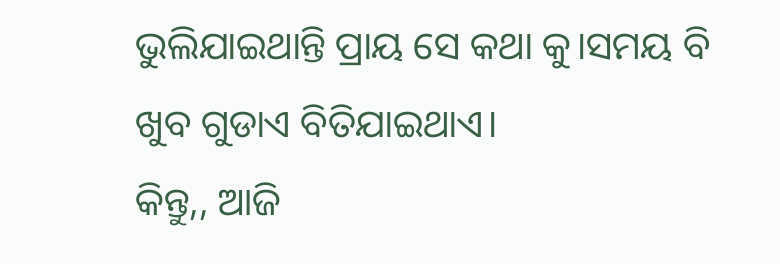ଭୁଲିଯାଇଥାନ୍ତି ପ୍ରାୟ ସେ କଥା କୁ।ସମୟ ବି ଖୁବ ଗୁଡାଏ ବିତିଯାଇଥାଏ।
କିନ୍ତୁ,, ଆଜି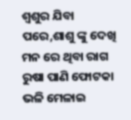ଶ୍ବଶୁର ଯିବା ପରେ,ଶାଶୁ ଙ୍କୁ ଦେଖି ମନ ରେ ଥିବା ରାଗ ରୁଷା ପାଣି ଫୋଟକା ଭଳି ମେଳାଇ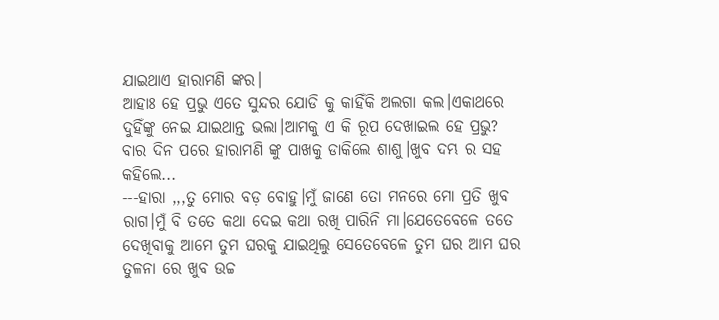ଯାଇଥାଏ ହାରାମଣି ଙ୍କର।
ଆହାଃ ହେ ପ୍ରଭୁ ଏତେ ସୁନ୍ଦର ଯୋଡି କୁ କାହିଁକି ଅଲଗା କଲ।ଏକାଥରେ ଦୁହିଁଙ୍କୁ ନେଇ ଯାଇଥାନ୍ତ ଭଲା।ଆମକୁ ଏ କି ରୂପ ଦେଖାଇଲ ହେ ପ୍ରଭୁ?
ବାର ଦିନ ପରେ ହାରାମଣି ଙ୍କୁ ପାଖକୁ ଡାକିଲେ ଶାଶୁ।ଖୁବ ଦମ୍ଭ ର ସହ କହିଲେ...
---ହାରା ,,,ତୁ ମୋର ବଡ଼ ବୋହୁ।ମୁଁ ଜାଣେ ତୋ ମନରେ ମୋ ପ୍ରତି ଖୁବ ରାଗ।ମୁଁ ବି ତତେ କଥା ଦେଇ କଥା ରଖି ପାରିନି ମା।ଯେତେବେଳେ ତତେ ଦେଖିବାକୁ ଆମେ ତୁମ ଘରକୁ ଯାଇଥିଲୁ ସେତେବେଳେ ତୁମ ଘର ଆମ ଘର ତୁଳନା ରେ ଖୁବ ଉଚ୍ଚ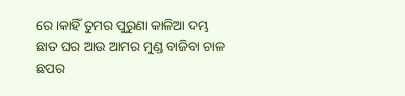ରେ।କାହିଁ ତୁମର ପୁରୁଣା କାଳିଆ ଦମ୍ଭ ଛାତ ଘର ଆଉ ଆମର ମୁଣ୍ଡ ବାଜିବା ଚାଳ ଛପର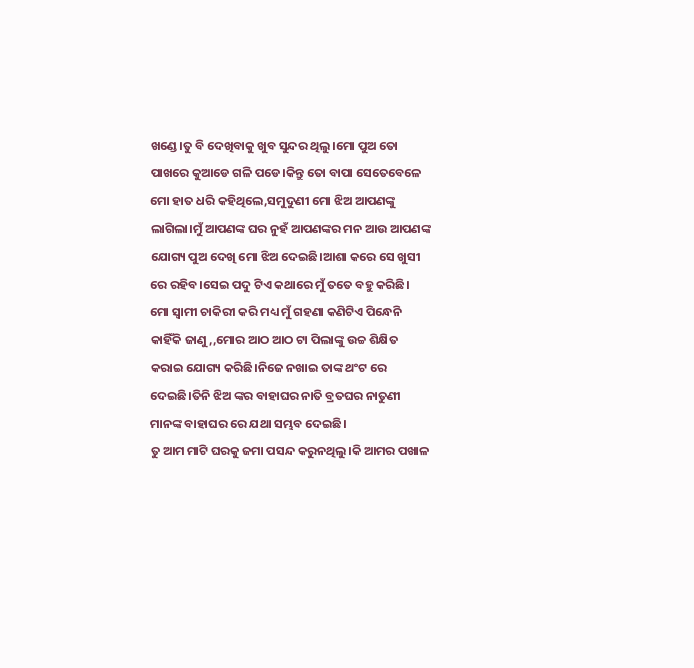ଖଣ୍ଡେ।ତୁ ବି ଦେଖିବାକୁ ଖୁବ ସୁନ୍ଦର ଥିଲୁ।ମୋ ପୁଅ ତୋ ପାଖରେ କୁଆଡେ ଗଳି ପଡେ।କିନ୍ତୁ ତୋ ବାପା ସେତେବେଳେ ମୋ ହାତ ଧରି କହିଥିଲେ,ସମୁଦୁଣୀ ମୋ ଝିଅ ଆପଣଙ୍କୁ ଲାଗିଲା।ମୁଁ ଆପଣଙ୍କ ଘର ନୁହଁ ଆପଣଙ୍କର ମନ ଆଉ ଆପଣଙ୍କ ଯୋଗ୍ୟ ପୁଅ ଦେଖି ମୋ ଝିଅ ଦେଇଛି।ଆଶା କରେ ସେ ଖୁସୀ ରେ ରହିବ।ସେଇ ପଦୁ ଟିଏ କଥାରେ ମୁଁ ତତେ ବହୁ କରିଛି।
ମୋ ସ୍ୱାମୀ ଚାକିରୀ କରି ମଧ୍ୟ ମୁଁ ଗହଣା କଣିଟିଏ ପିନ୍ଧେନି କାହିଁକି ଜାଣୁ,,ମୋର ଆଠ ଆଠ ଟା ପିଲାଙ୍କୁ ଉଚ୍ଚ ଶିକ୍ଷିତ କରାଇ ଯୋଗ୍ୟ କରିଛି।ନିଜେ ନଖାଇ ତାଙ୍କ ଥଂଟ ରେ ଦେଇଛି।ତିନି ଝିଅ ଙ୍କର ବାହାଘର ନାତି ବ୍ରତଘର ନାତୁଣୀ ମାନଙ୍କ ବାହାଘର ରେ ଯଥା ସମ୍ଭବ ଦେଇଛି।
ତୁ ଆମ ମାଟି ଘରକୁ ଜମା ପସନ୍ଦ କରୁନଥିଲୁ।କି ଆମର ପଖାଳ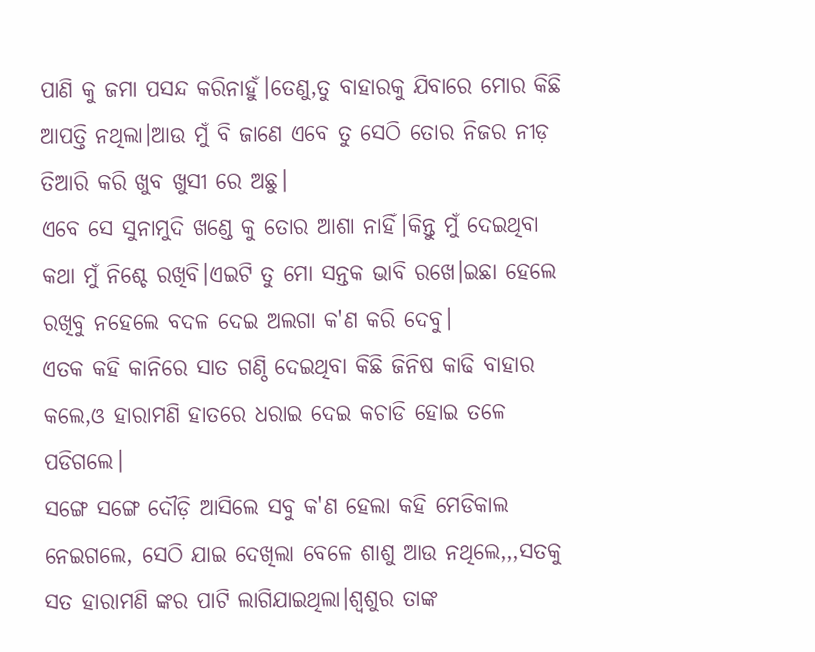ପାଣି କୁ ଜମା ପସନ୍ଦ କରିନାହୁଁ।ତେଣୁ,ତୁ ବାହାରକୁ ଯିବାରେ ମୋର କିଛି ଆପତ୍ତି ନଥିଲା।ଆଉ ମୁଁ ବି ଜାଣେ ଏବେ ତୁ ସେଠି ତୋର ନିଜର ନୀଡ଼ ତିଆରି କରି ଖୁବ ଖୁସୀ ରେ ଅଛୁ।
ଏବେ ସେ ସୁନାମୁଦି ଖଣ୍ଡେ କୁ ତୋର ଆଶା ନାହିଁ।କିନ୍ତୁ ମୁଁ ଦେଇଥିବା କଥା ମୁଁ ନିଶ୍ଚେ ରଖିବି।ଏଇଟି ତୁ ମୋ ସନ୍ତକ ଭାବି ରଖେ।ଇଛା ହେଲେ ରଖିବୁ ନହେଲେ ବଦଳ ଦେଇ ଅଲଗା କ'ଣ କରି ଦେବୁ।
ଏତକ କହି କାନିରେ ସାତ ଗଣ୍ଠି ଦେଇଥିବା କିଛି ଜିନିଷ କାଢି ବାହାର କଲେ,ଓ ହାରାମଣି ହାତରେ ଧରାଇ ଦେଇ କଚାଡି ହୋଇ ତଳେ ପଡିଗଲେ।
ସଙ୍ଗେ ସଙ୍ଗେ ଦୌଡ଼ି ଆସିଲେ ସବୁ କ'ଣ ହେଲା କହି ମେଡିକାଲ ନେଇଗଲେ, ସେଠି ଯାଇ ଦେଖିଲା ବେଳେ ଶାଶୁ ଆଉ ନଥିଲେ,,,ସତକୁ ସତ ହାରାମଣି ଙ୍କର ପାଟି ଲାଗିଯାଇଥିଲା।ଶ୍ବଶୁର ତାଙ୍କ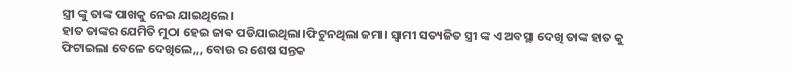ସ୍ତ୍ରୀ ଙ୍କୁ ତାଙ୍କ ପାଖକୁ ନେଇ ଯାଇଥିଲେ।
ହାତ ତାଙ୍କର ଯେମିତି ମୁଠା ହେଇ ଜାଵ ପଡିଯାଇଥିଲା।ଫିଟୁନଥିଲା ଜମା। ସ୍ୱାମୀ ସତ୍ୟଜିତ ସ୍ତ୍ରୀ ଙ୍କ ଏ ଅବସ୍ଥା ଦେଖି ତାଙ୍କ ହାତ କୁ ଫିଟାଇଲା ବେଳେ ଦେଖିଲେ,,, ବୋଉ ର ଶେଷ ସନ୍ତକ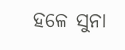ହଳେ ସୁନା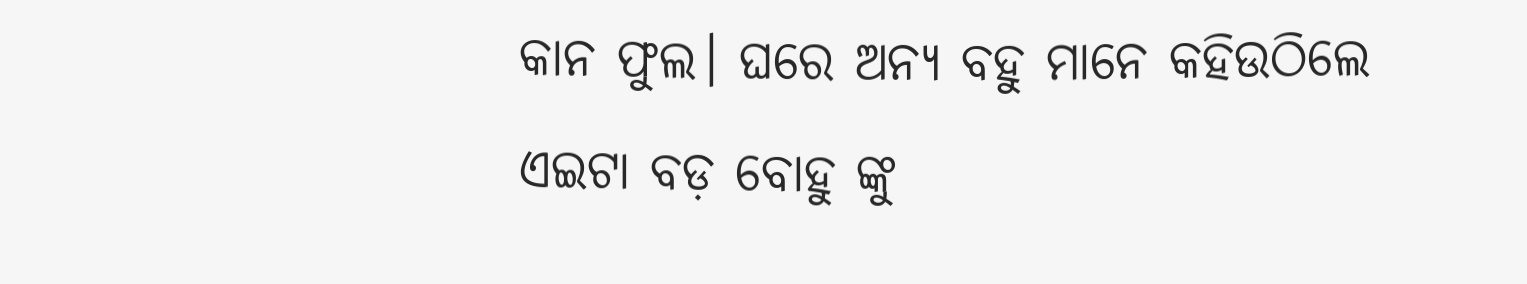କାନ ଫୁଲ। ଘରେ ଅନ୍ୟ ବହୁ ମାନେ କହିଉଠିଲେ ଏଇଟା ବଡ଼ ବୋହୁ ଙ୍କୁ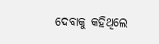ଦେବାକୁ କହିଥିଲେ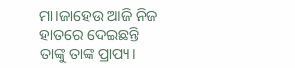ମା।ଜାହେଉ ଆଜି ନିଜ ହାତରେ ଦେଇଛନ୍ତି ତାଙ୍କୁ ତାଙ୍କ ପ୍ରାପ୍ୟ।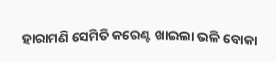ହାରାମଣି ସେମିତି କରେଣ୍ଟ ଖାଇଲା ଭଳି ବୋକା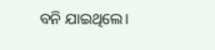ବନି ଯାଇଥିଲେ।